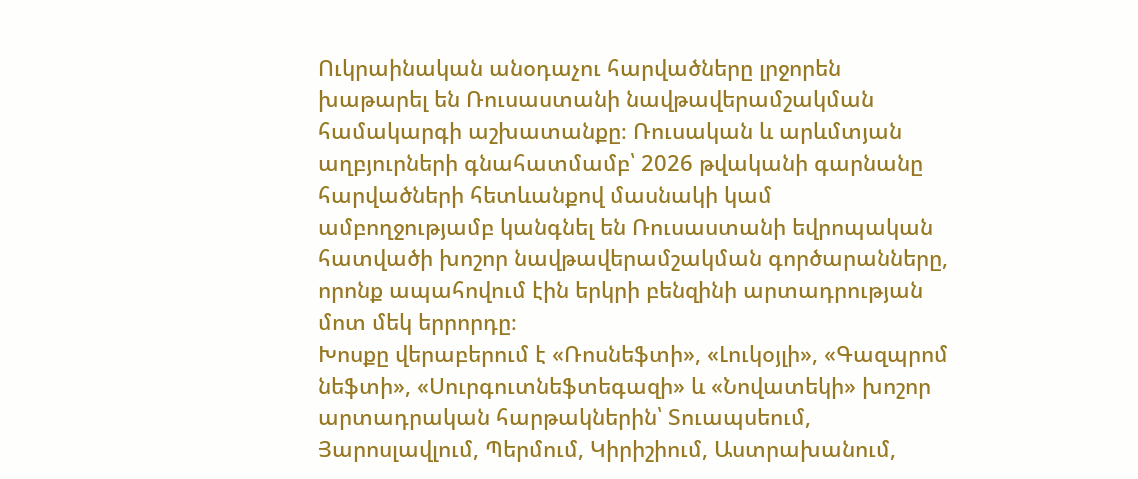Ուկրաինական անօդաչու հարվածները լրջորեն խաթարել են Ռուսաստանի նավթավերամշակման համակարգի աշխատանքը։ Ռուսական և արևմտյան աղբյուրների գնահատմամբ՝ 2026 թվականի գարնանը հարվածների հետևանքով մասնակի կամ ամբողջությամբ կանգնել են Ռուսաստանի եվրոպական հատվածի խոշոր նավթավերամշակման գործարանները, որոնք ապահովում էին երկրի բենզինի արտադրության մոտ մեկ երրորդը։
Խոսքը վերաբերում է «Ռոսնեֆտի», «Լուկօյլի», «Գազպրոմ նեֆտի», «Սուրգուտնեֆտեգազի» և «Նովատեկի» խոշոր արտադրական հարթակներին՝ Տուապսեում, Յարոսլավլում, Պերմում, Կիրիշիում, Աստրախանում,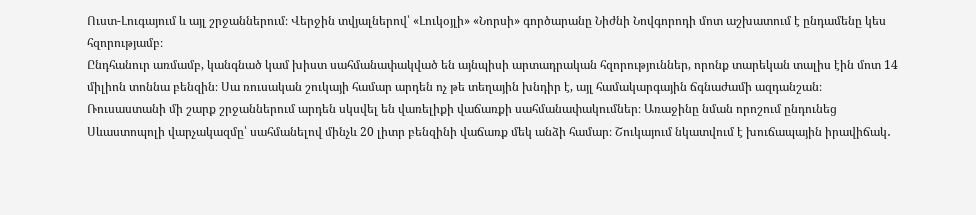Ուստ-Լուգայում և այլ շրջաններում։ Վերջին տվյալներով՝ «Լուկօյլի» «Նորսի» գործարանը Նիժնի Նովգորոդի մոտ աշխատում է ընդամենը կես հզորությամբ։
Ընդհանուր առմամբ, կանգնած կամ խիստ սահմանափակված են այնպիսի արտադրական հզորություններ, որոնք տարեկան տալիս էին մոտ 14 միլիոն տոննա բենզին։ Սա ռուսական շուկայի համար արդեն ոչ թե տեղային խնդիր է, այլ համակարգային ճգնաժամի ազդանշան։
Ռուսաստանի մի շարք շրջաններում արդեն սկսվել են վառելիքի վաճառքի սահմանափակումներ։ Առաջինը նման որոշում ընդունեց Սևաստոպոլի վարչակազմը՝ սահմանելով մինչև 20 լիտր բենզինի վաճառք մեկ անձի համար։ Շուկայում նկատվում է խուճապային իրավիճակ․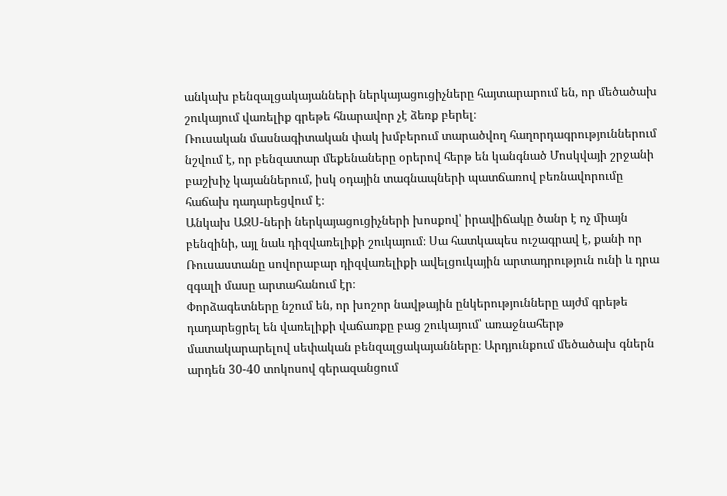անկախ բենզալցակայանների ներկայացուցիչները հայտարարում են, որ մեծածախ շուկայում վառելիք գրեթե հնարավոր չէ ձեռք բերել։
Ռուսական մասնագիտական փակ խմբերում տարածվող հաղորդագրություններում նշվում է, որ բենզատար մեքենաները օրերով հերթ են կանգնած Մոսկվայի շրջանի բաշխիչ կայաններում, իսկ օդային տագնապների պատճառով բեռնավորումը հաճախ դադարեցվում է։
Անկախ ԱԶՍ-ների ներկայացուցիչների խոսքով՝ իրավիճակը ծանր է ոչ միայն բենզինի, այլ նաև դիզվառելիքի շուկայում։ Սա հատկապես ուշագրավ է, քանի որ Ռուսաստանը սովորաբար դիզվառելիքի ավելցուկային արտադրություն ունի և դրա զգալի մասը արտահանում էր։
Փորձագետները նշում են, որ խոշոր նավթային ընկերությունները այժմ գրեթե դադարեցրել են վառելիքի վաճառքը բաց շուկայում՝ առաջնահերթ մատակարարելով սեփական բենզալցակայանները։ Արդյունքում մեծածախ գներն արդեն 30-40 տոկոսով գերազանցում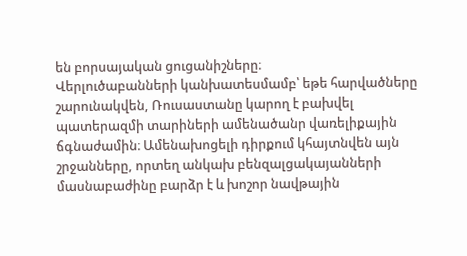են բորսայական ցուցանիշները։
Վերլուծաբանների կանխատեսմամբ՝ եթե հարվածները շարունակվեն, Ռուսաստանը կարող է բախվել պատերազմի տարիների ամենածանր վառելիքային ճգնաժամին։ Ամենախոցելի դիրքում կհայտնվեն այն շրջանները, որտեղ անկախ բենզալցակայանների մասնաբաժինը բարձր է և խոշոր նավթային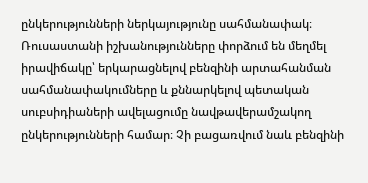ընկերությունների ներկայությունը սահմանափակ։
Ռուսաստանի իշխանությունները փորձում են մեղմել իրավիճակը՝ երկարացնելով բենզինի արտահանման սահմանափակումները և քննարկելով պետական սուբսիդիաների ավելացումը նավթավերամշակող ընկերությունների համար։ Չի բացառվում նաև բենզինի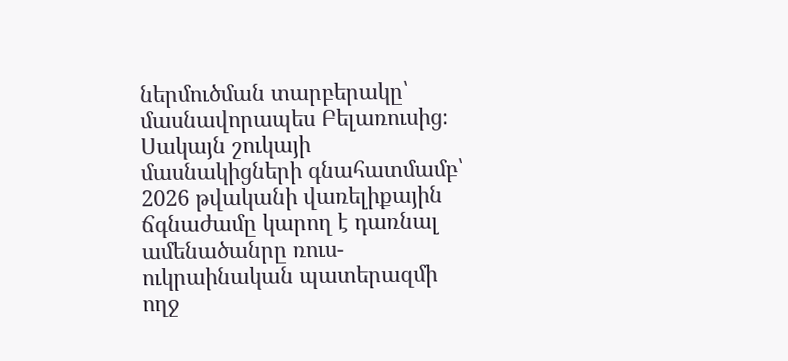ներմուծման տարբերակը՝ մասնավորապես Բելառուսից։
Սակայն շուկայի մասնակիցների գնահատմամբ՝ 2026 թվականի վառելիքային ճգնաժամը կարող է դառնալ ամենածանրը ռուս-ուկրաինական պատերազմի ողջ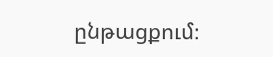ընթացքում։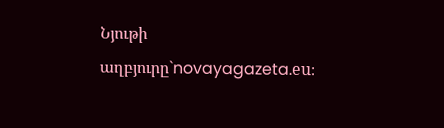Նյութի աղբյուրը`novayagazeta.eu։